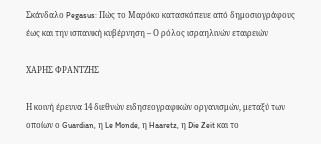Σκάνδαλο Pegasus: Πώς το Μαρόκο κατασκόπευε από δημοσιογράφους έως και την ισπανική κυβέρνηση – Ο ρόλος ισραηλινών εταιρειών

ΧΑΡΗΣ ΦΡΑΝΤΖΗΣ

Η κοινή έρευνα 14 διεθνών ειδησεογραφικών οργανισμών, μεταξύ των οποίων ο Guardian, η Le Monde, η Haaretz, η Die Zeit και το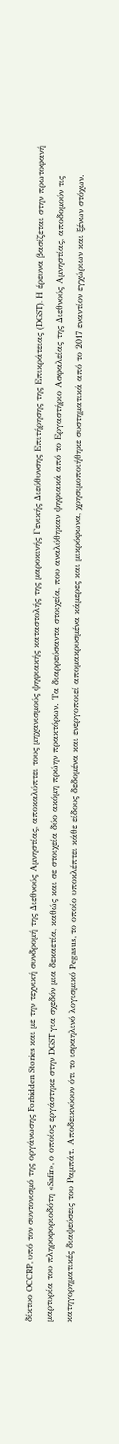δίκτυο OCCRP, υπό τον συντονισμό της οργάνωσης Forbidden Stories και με την τεχνική συνδρομή της Διεθνούς Αμνηστίας, αποκαλύπτει τους μηχανισμούς ψηφιακής καταστολής της μαροκινής Γενικής Διεύθυνσης Επιτήρησης της Επικράτειας (DGST). Η έρευνα βασίζεται στην πρωτοφανή μαρτυρία του πληροφοριοδότη «Safir», ο οποίος εργάστηκε στην DGST για σχεδόν μια δεκαετία, καθώς και σε στοιχεία δύο ακόμη πρώην πρακτόρων. Τα διαρρεύσαντα στοιχεία, που αναλύθηκαν ψηφιακά από το Εργαστήριο Ασφαλείας της Διεθνούς Αμνηστίας, αποδομούν τις κατηγορηματικές διαψεύσεις του Ραμπάτ. Αποδεικνύουν ότι το ισραηλινό λογισμικό Pegasus, το οποίο υποκλέπτει κάθε είδους δεδομένα και ενεργοποιεί απομακρυσμένα κάμερες και μικρόφωνα, χρησιμοποιήθηκε συστηματικά από το 2017 εναντίον εγχώριων και ξένων στόχων.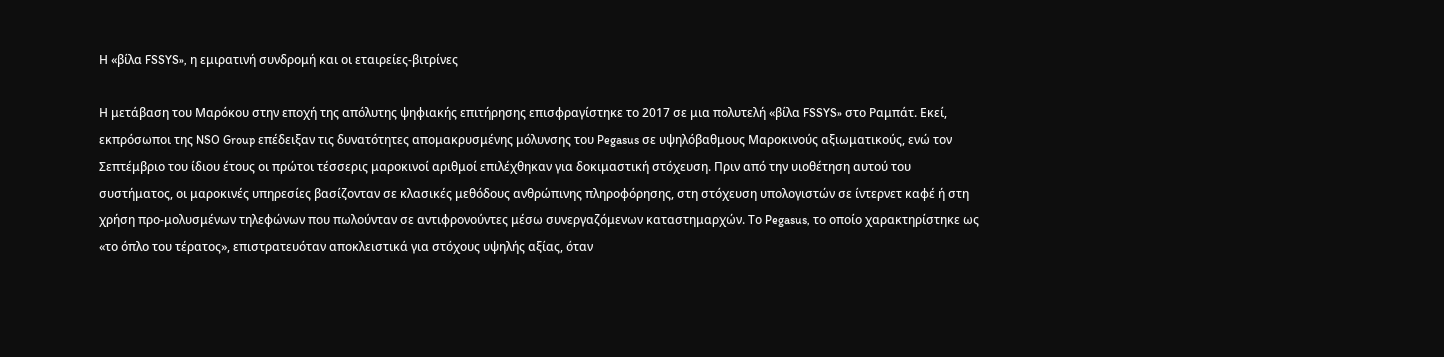Η «βίλα FSSYS», η εμιρατινή συνδρομή και οι εταιρείες-βιτρίνες

Η μετάβαση του Μαρόκου στην εποχή της απόλυτης ψηφιακής επιτήρησης επισφραγίστηκε το 2017 σε μια πολυτελή «βίλα FSSYS» στο Ραμπάτ. Εκεί, εκπρόσωποι της NSO Group επέδειξαν τις δυνατότητες απομακρυσμένης μόλυνσης του Pegasus σε υψηλόβαθμους Μαροκινούς αξιωματικούς, ενώ τον Σεπτέμβριο του ίδιου έτους οι πρώτοι τέσσερις μαροκινοί αριθμοί επιλέχθηκαν για δοκιμαστική στόχευση. Πριν από την υιοθέτηση αυτού του συστήματος, οι μαροκινές υπηρεσίες βασίζονταν σε κλασικές μεθόδους ανθρώπινης πληροφόρησης, στη στόχευση υπολογιστών σε ίντερνετ καφέ ή στη χρήση προ-μολυσμένων τηλεφώνων που πωλούνταν σε αντιφρονούντες μέσω συνεργαζόμενων καταστημαρχών. Το Pegasus, το οποίο χαρακτηρίστηκε ως «το όπλο του τέρατος», επιστρατευόταν αποκλειστικά για στόχους υψηλής αξίας, όταν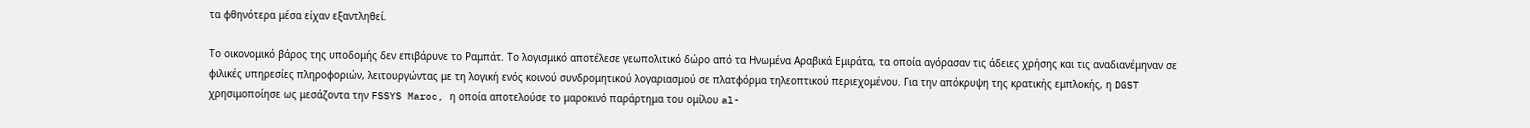τα φθηνότερα μέσα είχαν εξαντληθεί.

Το οικονομικό βάρος της υποδομής δεν επιβάρυνε το Ραμπάτ. Το λογισμικό αποτέλεσε γεωπολιτικό δώρο από τα Ηνωμένα Αραβικά Εμιράτα, τα οποία αγόρασαν τις άδειες χρήσης και τις αναδιανέμηναν σε φιλικές υπηρεσίες πληροφοριών, λειτουργώντας με τη λογική ενός κοινού συνδρομητικού λογαριασμού σε πλατφόρμα τηλεοπτικού περιεχομένου. Για την απόκρυψη της κρατικής εμπλοκής, η DGST χρησιμοποίησε ως μεσάζοντα την FSSYS Maroc, η οποία αποτελούσε το μαροκινό παράρτημα του ομίλου al-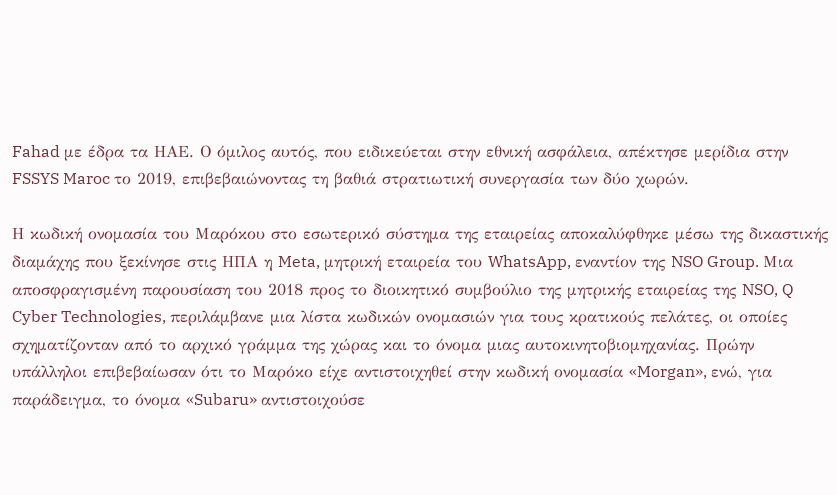Fahad με έδρα τα ΗΑΕ. Ο όμιλος αυτός, που ειδικεύεται στην εθνική ασφάλεια, απέκτησε μερίδια στην FSSYS Maroc το 2019, επιβεβαιώνοντας τη βαθιά στρατιωτική συνεργασία των δύο χωρών.

Η κωδική ονομασία του Μαρόκου στο εσωτερικό σύστημα της εταιρείας αποκαλύφθηκε μέσω της δικαστικής διαμάχης που ξεκίνησε στις ΗΠΑ η Meta, μητρική εταιρεία του WhatsApp, εναντίον της NSO Group. Μια αποσφραγισμένη παρουσίαση του 2018 προς το διοικητικό συμβούλιο της μητρικής εταιρείας της NSO, Q Cyber Technologies, περιλάμβανε μια λίστα κωδικών ονομασιών για τους κρατικούς πελάτες, οι οποίες σχηματίζονταν από το αρχικό γράμμα της χώρας και το όνομα μιας αυτοκινητοβιομηχανίας. Πρώην υπάλληλοι επιβεβαίωσαν ότι το Μαρόκο είχε αντιστοιχηθεί στην κωδική ονομασία «Morgan», ενώ, για παράδειγμα, το όνομα «Subaru» αντιστοιχούσε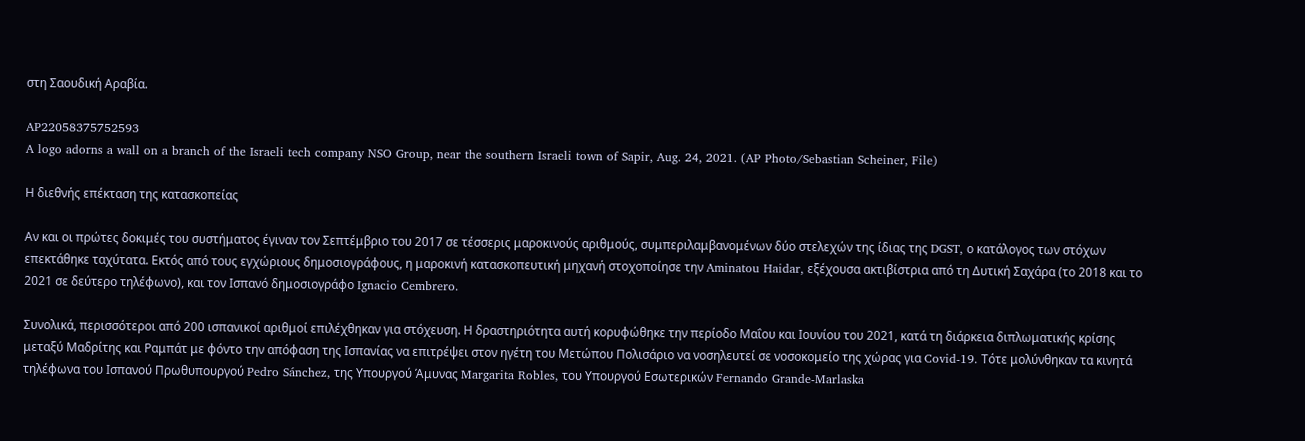στη Σαουδική Αραβία.

AP22058375752593
A logo adorns a wall on a branch of the Israeli tech company NSO Group, near the southern Israeli town of Sapir, Aug. 24, 2021. (AP Photo/Sebastian Scheiner, File)

Η διεθνής επέκταση της κατασκοπείας

Αν και οι πρώτες δοκιμές του συστήματος έγιναν τον Σεπτέμβριο του 2017 σε τέσσερις μαροκινούς αριθμούς, συμπεριλαμβανομένων δύο στελεχών της ίδιας της DGST, ο κατάλογος των στόχων επεκτάθηκε ταχύτατα. Εκτός από τους εγχώριους δημοσιογράφους, η μαροκινή κατασκοπευτική μηχανή στοχοποίησε την Aminatou Haidar, εξέχουσα ακτιβίστρια από τη Δυτική Σαχάρα (το 2018 και το 2021 σε δεύτερο τηλέφωνο), και τον Ισπανό δημοσιογράφο Ignacio Cembrero.

Συνολικά, περισσότεροι από 200 ισπανικοί αριθμοί επιλέχθηκαν για στόχευση. Η δραστηριότητα αυτή κορυφώθηκε την περίοδο Μαΐου και Ιουνίου του 2021, κατά τη διάρκεια διπλωματικής κρίσης μεταξύ Μαδρίτης και Ραμπάτ με φόντο την απόφαση της Ισπανίας να επιτρέψει στον ηγέτη του Μετώπου Πολισάριο να νοσηλευτεί σε νοσοκομείο της χώρας για Covid-19. Τότε μολύνθηκαν τα κινητά τηλέφωνα του Ισπανού Πρωθυπουργού Pedro Sánchez, της Υπουργού Άμυνας Margarita Robles, του Υπουργού Εσωτερικών Fernando Grande-Marlaska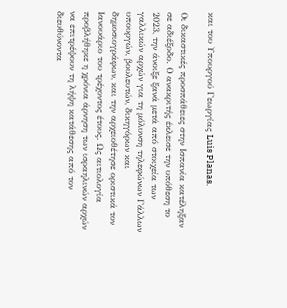και του Υπουργού Γεωργίας Luis Planas.

Οι δικαστικές προσπάθειες στην Ισπανία κατέληξαν σε αδιέξοδο. Ο ανακριτής έκλεισε την υπόθεση το 2023, την άνοιξε ξανά μετά από στοιχεία των γαλλικών αρχών για τη μόλυνση τηλεφώνων Γάλλων υπουργών, βουλευτών, δικηγόρων και δημοσιογράφων, και την αρχειοθέτησε οριστικά τον Ιανουάριο του τρέχοντος έτους. Ως αιτιολογία προβλήθηκε η χρόνια άρνηση των ισραηλινών αρχών να επιτρέψουν τη λήψη κατάθεσης από τον διευθύνοντα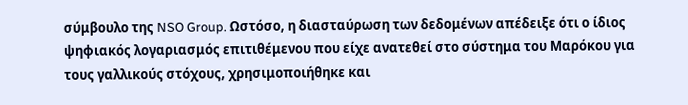σύμβουλο της NSO Group. Ωστόσο, η διασταύρωση των δεδομένων απέδειξε ότι ο ίδιος ψηφιακός λογαριασμός επιτιθέμενου που είχε ανατεθεί στο σύστημα του Μαρόκου για τους γαλλικούς στόχους, χρησιμοποιήθηκε και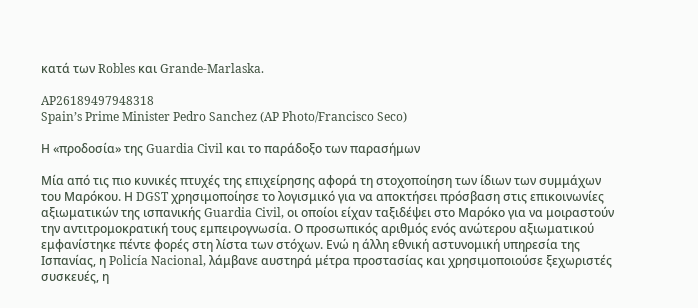κατά των Robles και Grande-Marlaska.

AP26189497948318
Spain’s Prime Minister Pedro Sanchez (AP Photo/Francisco Seco)

Η «προδοσία» της Guardia Civil και το παράδοξο των παρασήμων

Μία από τις πιο κυνικές πτυχές της επιχείρησης αφορά τη στοχοποίηση των ίδιων των συμμάχων του Μαρόκου. Η DGST χρησιμοποίησε το λογισμικό για να αποκτήσει πρόσβαση στις επικοινωνίες αξιωματικών της ισπανικής Guardia Civil, οι οποίοι είχαν ταξιδέψει στο Μαρόκο για να μοιραστούν την αντιτρομοκρατική τους εμπειρογνωσία. Ο προσωπικός αριθμός ενός ανώτερου αξιωματικού εμφανίστηκε πέντε φορές στη λίστα των στόχων. Ενώ η άλλη εθνική αστυνομική υπηρεσία της Ισπανίας, η Policía Nacional, λάμβανε αυστηρά μέτρα προστασίας και χρησιμοποιούσε ξεχωριστές συσκευές, η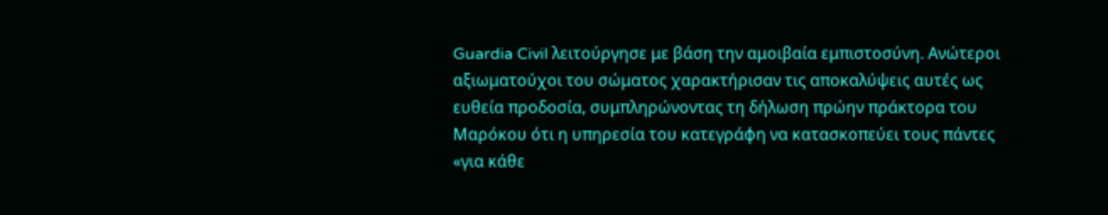Guardia Civil λειτούργησε με βάση την αμοιβαία εμπιστοσύνη. Ανώτεροι αξιωματούχοι του σώματος χαρακτήρισαν τις αποκαλύψεις αυτές ως ευθεία προδοσία, συμπληρώνοντας τη δήλωση πρώην πράκτορα του Μαρόκου ότι η υπηρεσία του κατεγράφη να κατασκοπεύει τους πάντες «για κάθε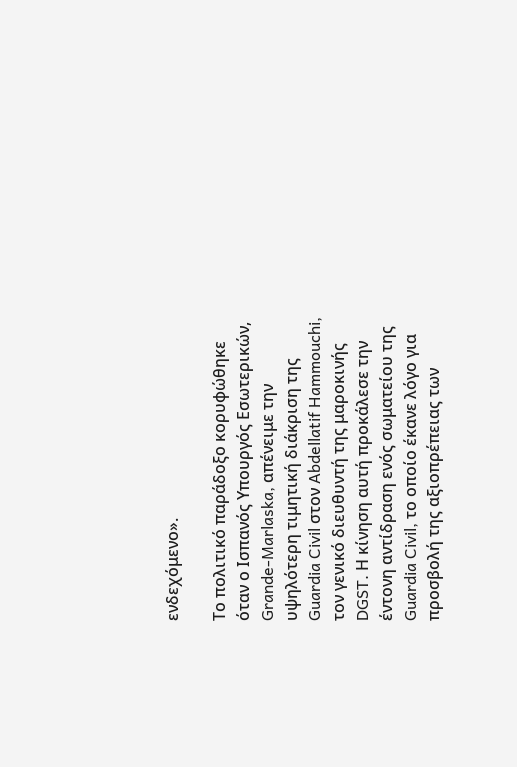ενδεχόμενο».

Το πολιτικό παράδοξο κορυφώθηκε όταν ο Ισπανός Υπουργός Εσωτερικών, Grande-Marlaska, απένειμε την υψηλότερη τιμητική διάκριση της Guardia Civil στον Abdellatif Hammouchi, τον γενικό διευθυντή της μαροκινής DGST. Η κίνηση αυτή προκάλεσε την έντονη αντίδραση ενός σωματείου της Guardia Civil, το οποίο έκανε λόγο για προσβολή της αξιοπρέπειας των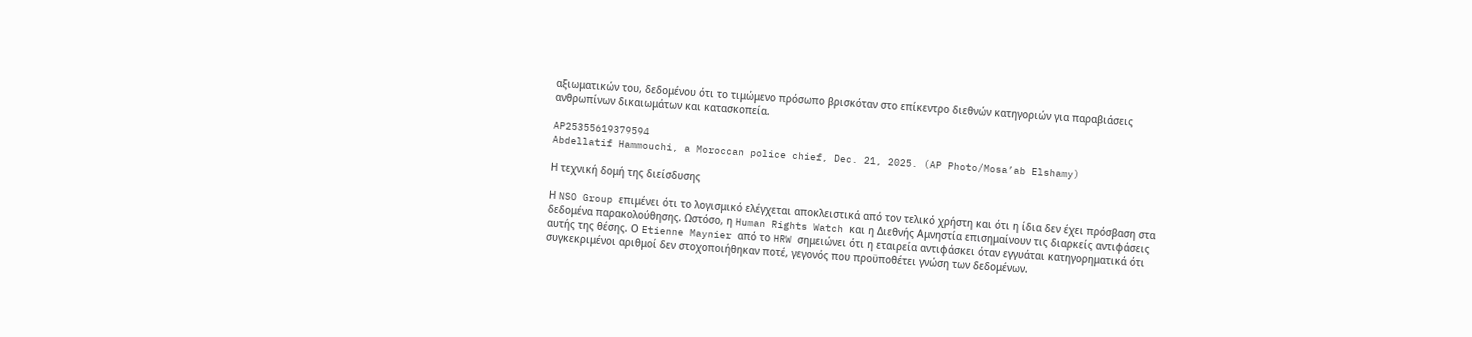αξιωματικών του, δεδομένου ότι το τιμώμενο πρόσωπο βρισκόταν στο επίκεντρο διεθνών κατηγοριών για παραβιάσεις ανθρωπίνων δικαιωμάτων και κατασκοπεία.

AP25355619379594
Abdellatif Hammouchi, a Moroccan police chief, Dec. 21, 2025. (AP Photo/Mosa’ab Elshamy)

Η τεχνική δομή της διείσδυσης

Η NSO Group επιμένει ότι το λογισμικό ελέγχεται αποκλειστικά από τον τελικό χρήστη και ότι η ίδια δεν έχει πρόσβαση στα δεδομένα παρακολούθησης. Ωστόσο, η Human Rights Watch και η Διεθνής Αμνηστία επισημαίνουν τις διαρκείς αντιφάσεις αυτής της θέσης. Ο Etienne Maynier από το HRW σημειώνει ότι η εταιρεία αντιφάσκει όταν εγγυάται κατηγορηματικά ότι συγκεκριμένοι αριθμοί δεν στοχοποιήθηκαν ποτέ, γεγονός που προϋποθέτει γνώση των δεδομένων.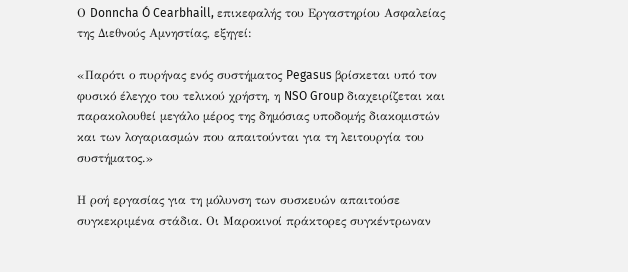Ο Donncha Ó Cearbhaill, επικεφαλής του Εργαστηρίου Ασφαλείας της Διεθνούς Αμνηστίας, εξηγεί:

«Παρότι ο πυρήνας ενός συστήματος Pegasus βρίσκεται υπό τον φυσικό έλεγχο του τελικού χρήστη, η NSO Group διαχειρίζεται και παρακολουθεί μεγάλο μέρος της δημόσιας υποδομής διακομιστών και των λογαριασμών που απαιτούνται για τη λειτουργία του συστήματος.»

Η ροή εργασίας για τη μόλυνση των συσκευών απαιτούσε συγκεκριμένα στάδια. Οι Μαροκινοί πράκτορες συγκέντρωναν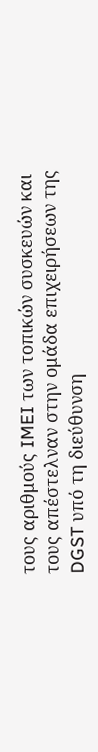τους αριθμούς IMEI των τοπικών συσκευών και τους απέστελναν στην ομάδα επιχειρήσεων της DGST υπό τη διεύθυνση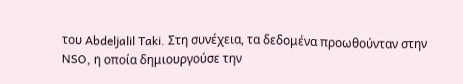του Abdeljalil Taki. Στη συνέχεια, τα δεδομένα προωθούνταν στην NSO, η οποία δημιουργούσε την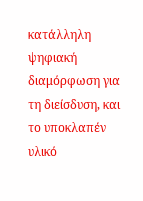κατάλληλη ψηφιακή διαμόρφωση για τη διείσδυση, και το υποκλαπέν υλικό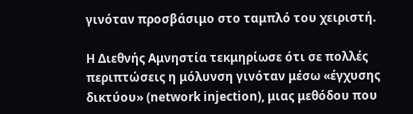γινόταν προσβάσιμο στο ταμπλό του χειριστή.

Η Διεθνής Αμνηστία τεκμηρίωσε ότι σε πολλές περιπτώσεις η μόλυνση γινόταν μέσω «έγχυσης δικτύου» (network injection), μιας μεθόδου που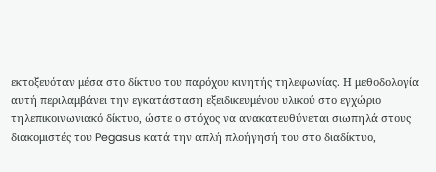εκτοξευόταν μέσα στο δίκτυο του παρόχου κινητής τηλεφωνίας. Η μεθοδολογία αυτή περιλαμβάνει την εγκατάσταση εξειδικευμένου υλικού στο εγχώριο τηλεπικοινωνιακό δίκτυο, ώστε ο στόχος να ανακατευθύνεται σιωπηλά στους διακομιστές του Pegasus κατά την απλή πλοήγησή του στο διαδίκτυο,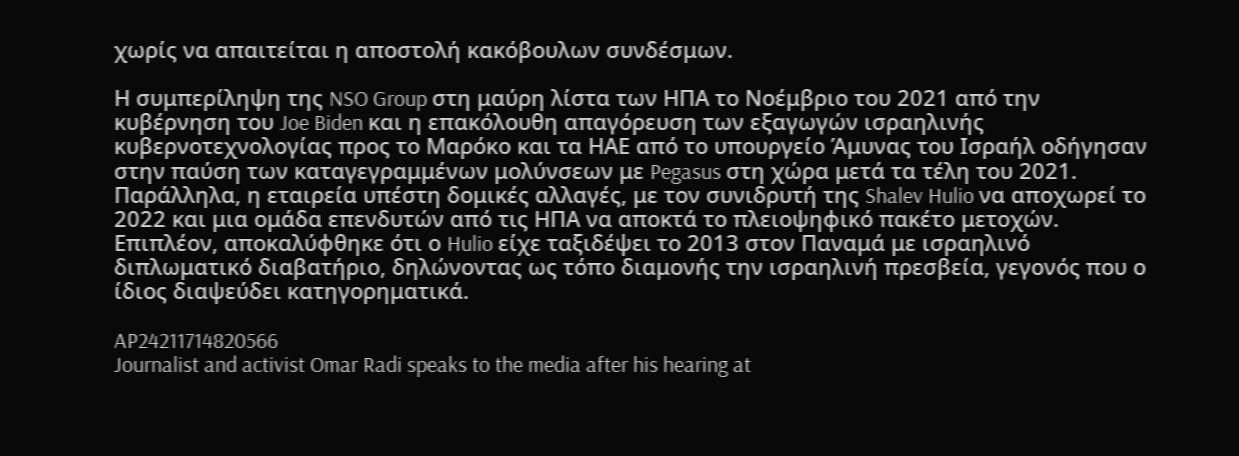χωρίς να απαιτείται η αποστολή κακόβουλων συνδέσμων.

Η συμπερίληψη της NSO Group στη μαύρη λίστα των ΗΠΑ το Νοέμβριο του 2021 από την κυβέρνηση του Joe Biden και η επακόλουθη απαγόρευση των εξαγωγών ισραηλινής κυβερνοτεχνολογίας προς το Μαρόκο και τα ΗΑΕ από το υπουργείο Άμυνας του Ισραήλ οδήγησαν στην παύση των καταγεγραμμένων μολύνσεων με Pegasus στη χώρα μετά τα τέλη του 2021. Παράλληλα, η εταιρεία υπέστη δομικές αλλαγές, με τον συνιδρυτή της Shalev Hulio να αποχωρεί το 2022 και μια ομάδα επενδυτών από τις ΗΠΑ να αποκτά το πλειοψηφικό πακέτο μετοχών. Επιπλέον, αποκαλύφθηκε ότι ο Hulio είχε ταξιδέψει το 2013 στον Παναμά με ισραηλινό διπλωματικό διαβατήριο, δηλώνοντας ως τόπο διαμονής την ισραηλινή πρεσβεία, γεγονός που ο ίδιος διαψεύδει κατηγορηματικά.

AP24211714820566
Journalist and activist Omar Radi speaks to the media after his hearing at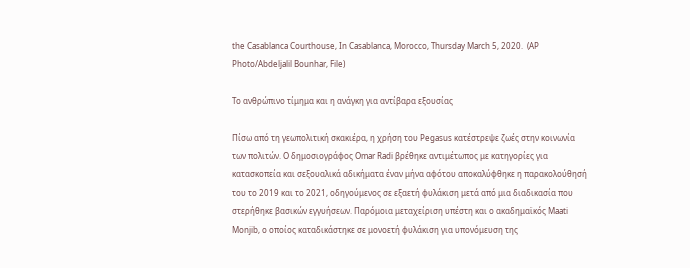the Casablanca Courthouse, In Casablanca, Morocco, Thursday March 5, 2020.  (AP Photo/Abdeljalil Bounhar, File)

Το ανθρώπινο τίμημα και η ανάγκη για αντίβαρα εξουσίας

Πίσω από τη γεωπολιτική σκακιέρα, η χρήση του Pegasus κατέστρεψε ζωές στην κοινωνία των πολιτών. Ο δημοσιογράφος Omar Radi βρέθηκε αντιμέτωπος με κατηγορίες για κατασκοπεία και σεξουαλικά αδικήματα έναν μήνα αφότου αποκαλύφθηκε η παρακολούθησή του το 2019 και το 2021, οδηγούμενος σε εξαετή φυλάκιση μετά από μια διαδικασία που στερήθηκε βασικών εγγυήσεων. Παρόμοια μεταχείριση υπέστη και ο ακαδημαϊκός Maati Monjib, ο οποίος καταδικάστηκε σε μονοετή φυλάκιση για υπονόμευση της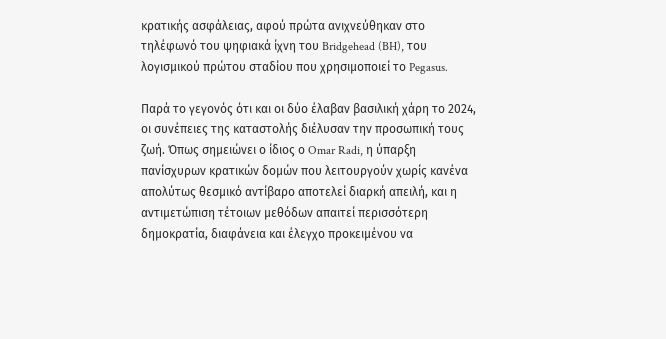κρατικής ασφάλειας, αφού πρώτα ανιχνεύθηκαν στο τηλέφωνό του ψηφιακά ίχνη του Bridgehead (BH), του λογισμικού πρώτου σταδίου που χρησιμοποιεί το Pegasus.

Παρά το γεγονός ότι και οι δύο έλαβαν βασιλική χάρη το 2024, οι συνέπειες της καταστολής διέλυσαν την προσωπική τους ζωή. Όπως σημειώνει ο ίδιος ο Omar Radi, η ύπαρξη πανίσχυρων κρατικών δομών που λειτουργούν χωρίς κανένα απολύτως θεσμικό αντίβαρο αποτελεί διαρκή απειλή, και η αντιμετώπιση τέτοιων μεθόδων απαιτεί περισσότερη δημοκρατία, διαφάνεια και έλεγχο προκειμένου να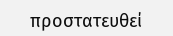προστατευθεί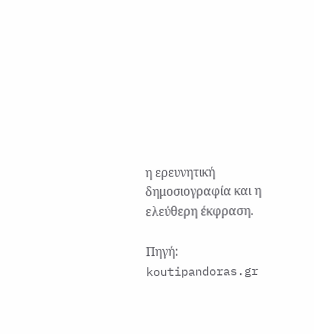η ερευνητική δημοσιογραφία και η ελεύθερη έκφραση.

Πηγή: koutipandoras.gr